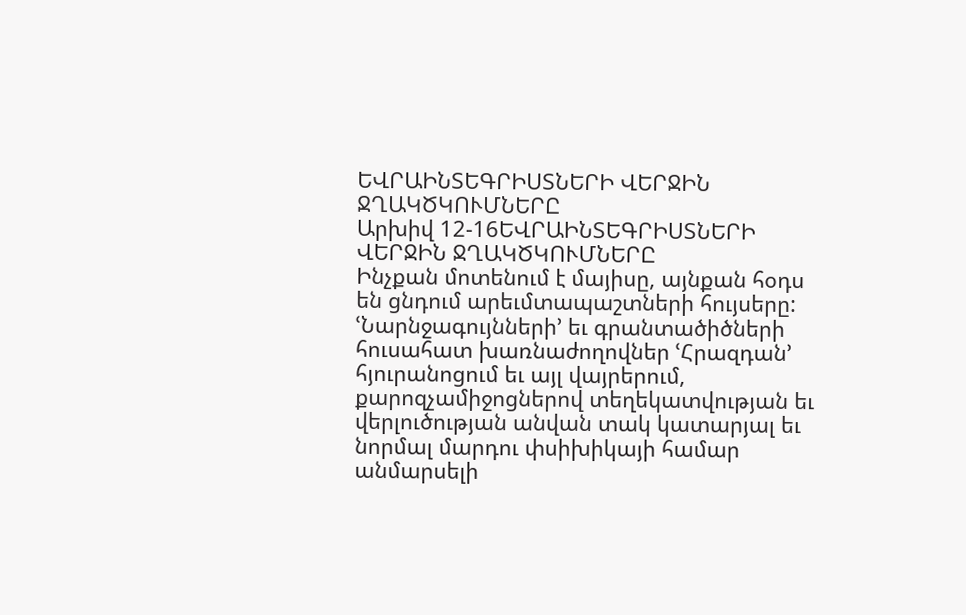ԵՎՐԱԻՆՏԵԳՐԻՍՏՆԵՐԻ ՎԵՐՋԻՆ ՋՂԱԿԾԿՈՒՄՆԵՐԸ
Արխիվ 12-16ԵՎՐԱԻՆՏԵԳՐԻՍՏՆԵՐԻ ՎԵՐՋԻՆ ՋՂԱԿԾԿՈՒՄՆԵՐԸ
Ինչքան մոտենում է մայիսը, այնքան հօդս են ցնդում արեւմտապաշտների հույսերը: ՙՆարնջագույնների՚ եւ գրանտածիծների հուսահատ խառնաժողովներ ՙՀրազդան՚ հյուրանոցում եւ այլ վայրերում, քարոզչամիջոցներով տեղեկատվության եւ վերլուծության անվան տակ կատարյալ եւ նորմալ մարդու փսիխիկայի համար անմարսելի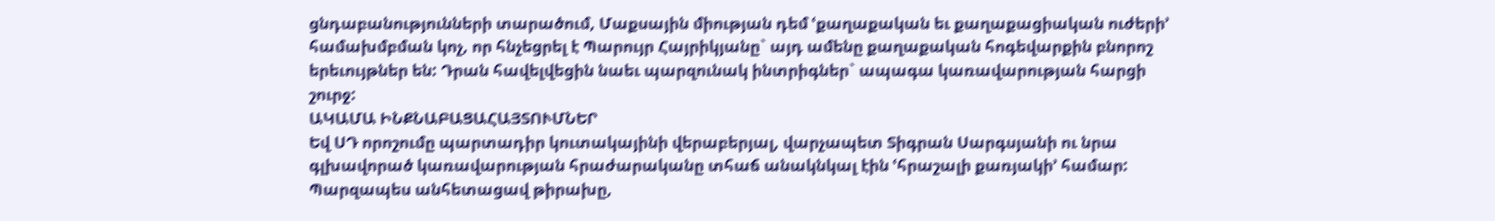ցնդաբանությունների տարածում, Մաքսային միության դեմ ՙքաղաքական եւ քաղաքացիական ուժերի՚ համախմբման կոչ, որ հնչեցրել է Պարույր Հայրիկյանը` այդ ամենը քաղաքական հոգեվարքին բնորոշ երեւույթներ են: Դրան հավելվեցին նաեւ պարզունակ ինտրիգներ` ապագա կառավարության հարցի շուրջ:
ԱԿԱՄԱ ԻՆՔՆԱԲԱՑԱՀԱՅՏՈՒՄՆԵՐ
Եվ ՍԴ որոշումը պարտադիր կուտակայինի վերաբերյալ, վարչապետ Տիգրան Սարգսյանի ու նրա գլխավորած կառավարության հրաժարականը տհաճ անակնկալ էին ՙհրաշալի քառյակի՚ համար: Պարզապես անհետացավ թիրախը,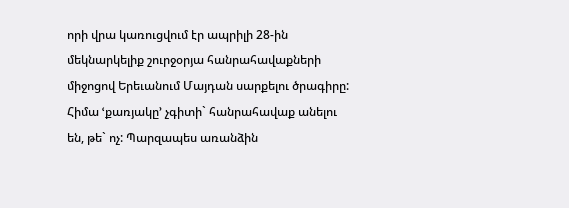որի վրա կառուցվում էր ապրիլի 28-ին մեկնարկելիք շուրջօրյա հանրահավաքների միջոցով Երեւանում Մայդան սարքելու ծրագիրը: Հիմա ՙքառյակը՚ չգիտի` հանրահավաք անելու են, թե` ոչ: Պարզապես առանձին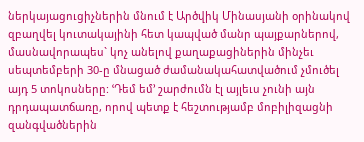ներկայացուցիչներին մնում է Արծվիկ Մինասյանի օրինակով զբաղվել կուտակայինի հետ կապված մանր պայքարներով, մասնավորապես` կոչ անելով քաղաքացիներին մինչեւ սեպտեմբերի 30-ը մնացած ժամանակահատվածում չմուծել այդ 5 տոկոսները: ՙԴեմ եմ՚ շարժումն էլ այլեւս չունի այն դրդապատճառը, որով պետք է հեշտությամբ մոբիլիզացնի զանգվածներին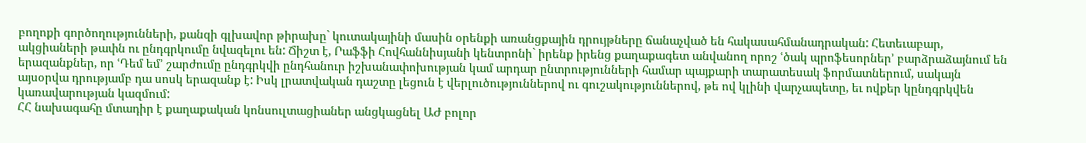բողոքի գործողությունների, քանզի գլխավոր թիրախը` կուտակայինի մասին օրենքի առանցքային դրույթները ճանաչված են հակասահմանադրական: Հետեւաբար, ակցիաների թափն ու ընդգրկումը նվազելու են: Ճիշտ է, Րաֆֆի Հովհաննիսյանի կենտրոնի` իրենք իրենց քաղաքագետ անվանող որոշ ՙծակ պրոֆեսորներ՚ բարձրաձայնում են երազանքներ, որ ՙԴեմ եմ՚ շարժումը ընդգրկվի ընդհանուր իշխանափոխության կամ արդար ընտրությունների համար պայքարի տարատեսակ ֆորմատներում, սակայն այսօրվա դրությամբ դա սոսկ երազանք է: Իսկ լրատվական դաշտը լեցուն է վերլուծություններով ու գուշակություններով, թե ով կլինի վարչապետը, եւ ովքեր կընդգրկվեն կառավարության կազմում:
ՀՀ նախագահը մտադիր է քաղաքական կոնսուլտացիաներ անցկացնել ԱԺ բոլոր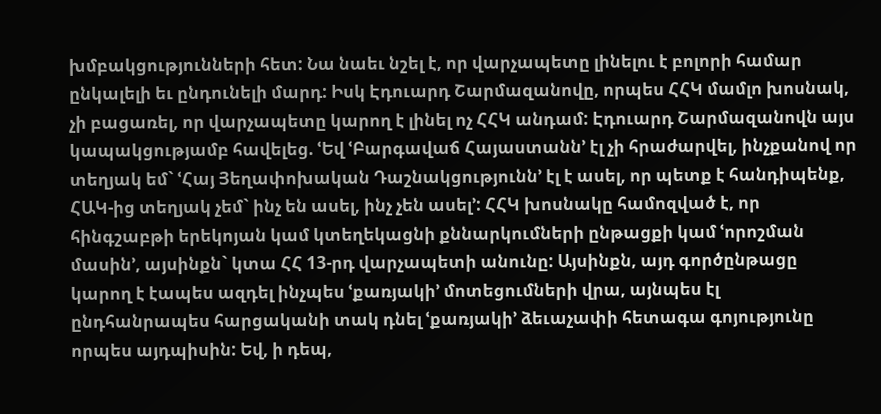խմբակցությունների հետ: Նա նաեւ նշել է, որ վարչապետը լինելու է բոլորի համար ընկալելի եւ ընդունելի մարդ: Իսկ Էդուարդ Շարմազանովը, որպես ՀՀԿ մամլո խոսնակ, չի բացառել, որ վարչապետը կարող է լինել ոչ ՀՀԿ անդամ: Էդուարդ Շարմազանովն այս կապակցությամբ հավելեց. ՙԵվ ՙԲարգավաճ Հայաստանն՚ էլ չի հրաժարվել, ինչքանով որ տեղյակ եմ` ՙՀայ Յեղափոխական Դաշնակցությունն՚ էլ է ասել, որ պետք է հանդիպենք, ՀԱԿ-ից տեղյակ չեմ` ինչ են ասել, ինչ չեն ասել՚: ՀՀԿ խոսնակը համոզված է, որ հինգշաբթի երեկոյան կամ կտեղեկացնի քննարկումների ընթացքի կամ ՙորոշման մասին՚, այսինքն` կտա ՀՀ 13-րդ վարչապետի անունը: Այսինքն, այդ գործընթացը կարող է էապես ազդել ինչպես ՙքառյակի՚ մոտեցումների վրա, այնպես էլ ընդհանրապես հարցականի տակ դնել ՙքառյակի՚ ձեւաչափի հետագա գոյությունը որպես այդպիսին: Եվ, ի դեպ,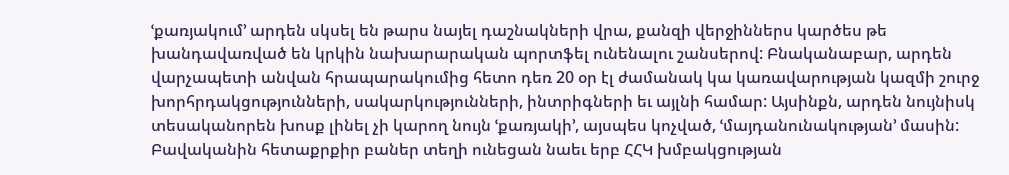ՙքառյակում՚ արդեն սկսել են թարս նայել դաշնակների վրա, քանզի վերջիններս կարծես թե խանդավառված են կրկին նախարարական պորտֆել ունենալու շանսերով: Բնականաբար, արդեն վարչապետի անվան հրապարակումից հետո դեռ 20 օր էլ ժամանակ կա կառավարության կազմի շուրջ խորհրդակցությունների, սակարկությունների, ինտրիգների եւ այլնի համար: Այսինքն, արդեն նույնիսկ տեսականորեն խոսք լինել չի կարող նույն ՙքառյակի՚, այսպես կոչված, ՙմայդանունակության՚ մասին:
Բավականին հետաքրքիր բաներ տեղի ունեցան նաեւ երբ ՀՀԿ խմբակցության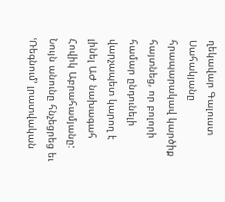ղեկավար Գալուստ Սահակյանը հրապարակավ կարծիք հայտնեց, որ բոլորի համար ընդունելի վարչապետ կարող է լինել ԱԺ նախագահ Հովիկ Աբրահամյանը: Նույն անունը հնչեցրեց եւ ՙՌեգնում՚ լրատվական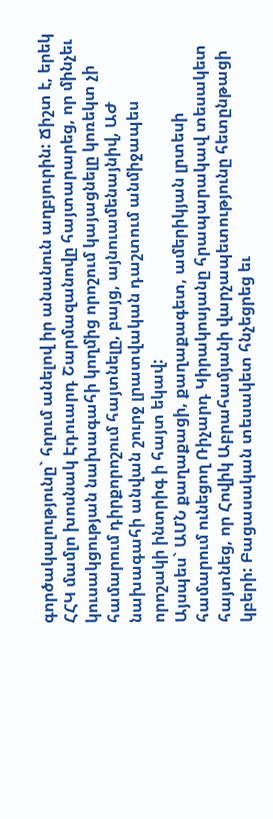գործակալությունը` հղում անելով իր անանուն աղբյուրին: Ճիշտ է, երեկ ՀՀԿ մամլո խոսնակ Էդուարդ Շարմազանովը հայտարարեց, որ մինչեւ կուսակցության նախագահի կողմից որոշում կայացնելը կոռեկտ չի համարում դիրքորոշում հայտնելը, բայց, այնուամենայնիվ, ԱԺ նախագահի անվան շուրջ լրատվական դաշտում անմիջապես որոշակի ինտրիգ ի հայտ եկավ:
Այսպես` ԱՄՆ քաղաքացի, քաղաքագետ, ամերիկյան լրտեսի համարում ունեցող Ռիչարդ Կիրակոսյանը հրապարակավ տեսակետ հայտնեց, որ Հովիկ Աբրահամյանի վարչապետությունը հետընթացի կբերի: Բացասական տեսակետ հնչեցրեց եւ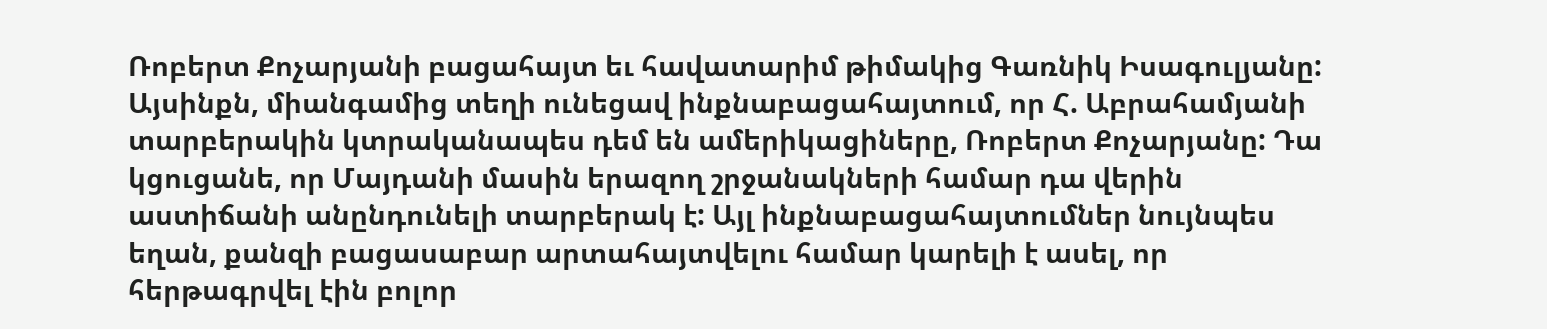Ռոբերտ Քոչարյանի բացահայտ եւ հավատարիմ թիմակից Գառնիկ Իսագուլյանը: Այսինքն, միանգամից տեղի ունեցավ ինքնաբացահայտում, որ Հ. Աբրահամյանի տարբերակին կտրականապես դեմ են ամերիկացիները, Ռոբերտ Քոչարյանը: Դա կցուցանե, որ Մայդանի մասին երազող շրջանակների համար դա վերին աստիճանի անընդունելի տարբերակ է: Այլ ինքնաբացահայտումներ նույնպես եղան, քանզի բացասաբար արտահայտվելու համար կարելի է ասել, որ հերթագրվել էին բոլոր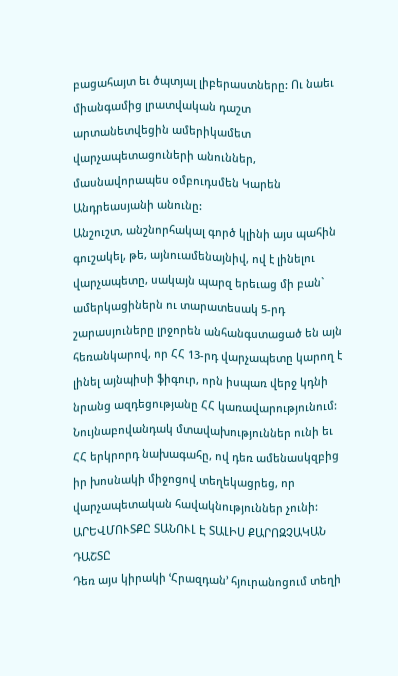բացահայտ եւ ծպտյալ լիբերաստները: Ու նաեւ միանգամից լրատվական դաշտ արտանետվեցին ամերիկամետ վարչապետացուների անուններ, մասնավորապես օմբուդսմեն Կարեն Անդրեասյանի անունը:
Անշուշտ, անշնորհակալ գործ կլինի այս պահին գուշակել, թե, այնուամենայնիվ, ով է լինելու վարչապետը, սակայն պարզ երեւաց մի բան` ամերկացիներն ու տարատեսակ 5-րդ շարասյուները լրջորեն անհանգստացած են այն հեռանկարով, որ ՀՀ 13-րդ վարչապետը կարող է լինել այնպիսի ֆիգուր, որն իսպառ վերջ կդնի նրանց ազդեցությանը ՀՀ կառավարությունում: Նույնաբովանդակ մտավախություններ ունի եւ ՀՀ երկրորդ նախագահը, ով դեռ ամենասկզբից իր խոսնակի միջոցով տեղեկացրեց, որ վարչապետական հավակնություններ չունի:
ԱՐԵՎՄՈՒՏՔԸ ՏԱՆՈՒԼ Է ՏԱԼԻՍ ՔԱՐՈԶՉԱԿԱՆ ԴԱՇՏԸ
Դեռ այս կիրակի ՙՀրազդան՚ հյուրանոցում տեղի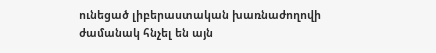ունեցած լիբերաստական խառնաժողովի ժամանակ հնչել են այն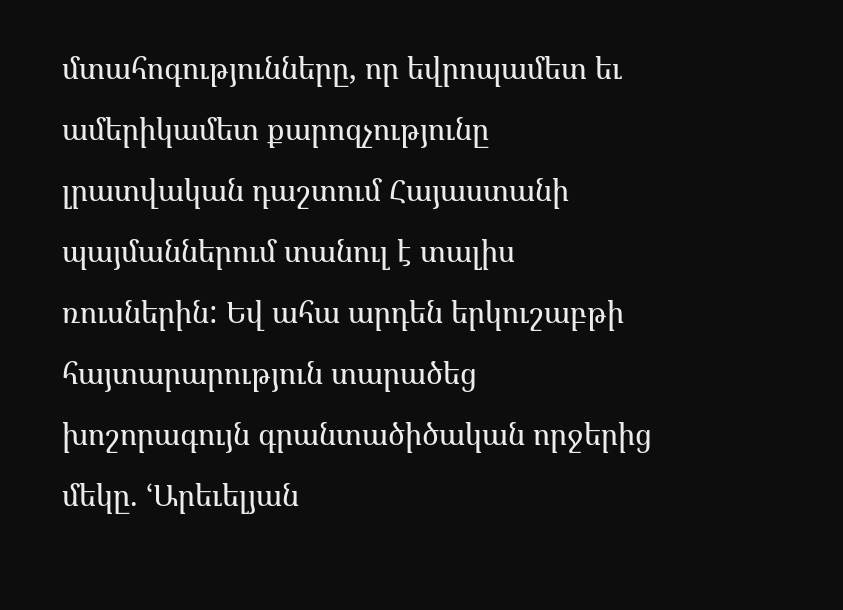մտահոգությունները, որ եվրոպամետ եւ ամերիկամետ քարոզչությունը լրատվական դաշտում Հայաստանի պայմաններում տանուլ է տալիս ռուսներին: Եվ ահա արդեն երկուշաբթի հայտարարություն տարածեց խոշորագույն գրանտածիծական որջերից մեկը. ՙԱրեւելյան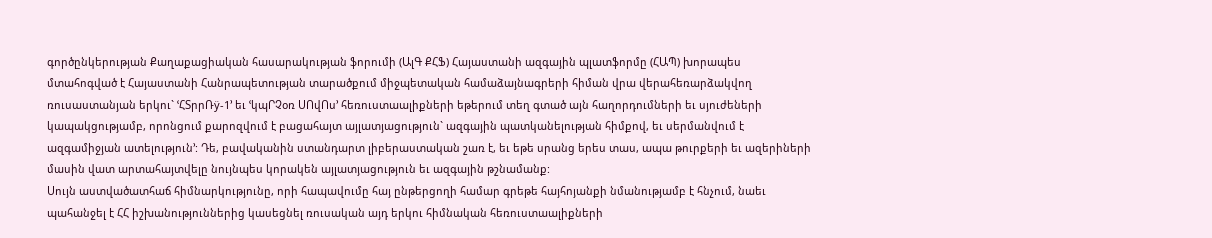գործընկերության Քաղաքացիական հասարակության ֆորումի (ԱլԳ ՔՀՖ) Հայաստանի ազգային պլատֆորմը (ՀԱՊ) խորապես մտահոգված է Հայաստանի Հանրապետության տարածքում միջպետական համաձայնագրերի հիման վրա վերահեռարձակվող ռուսաստանյան երկու` ՙՀՏրրՌÿ-1՚ եւ ՙկպՐՉօռ ՍՈվՈս՚ հեռուստաալիքների եթերում տեղ գտած այն հաղորդումների եւ սյուժեների կապակցությամբ, որոնցում քարոզվում է բացահայտ այլատյացություն` ազգային պատկանելության հիմքով, եւ սերմանվում է ազգամիջյան ատելություն՚: Դե, բավականին ստանդարտ լիբերաստական շառ է, եւ եթե սրանց երես տաս, ապա թուրքերի եւ ազերիների մասին վատ արտահայտվելը նույնպես կորակեն այլատյացություն եւ ազգային թշնամանք:
Սույն աստվածատհաճ հիմնարկությունը, որի հապավումը հայ ընթերցողի համար գրեթե հայհոյանքի նմանությամբ է հնչում, նաեւ պահանջել է ՀՀ իշխանություններից կասեցնել ռուսական այդ երկու հիմնական հեռուստաալիքների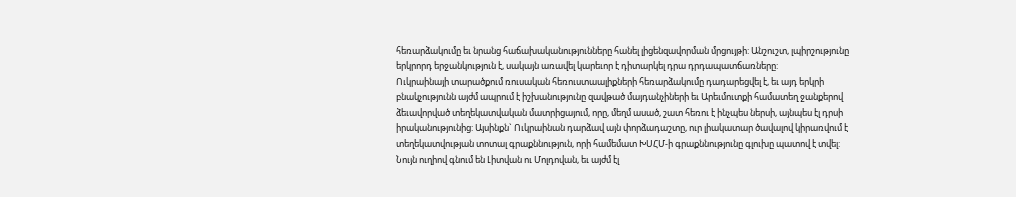հեռարձակումը եւ նրանց հաճախականությունները հանել լիցենզավորման մրցույթի: Անշուշտ, լպիրշությունը երկրորդ երջանկություն է, սակայն առավել կարեւոր է դիտարկել դրա դրդապատճառները:
Ուկրաինայի տարածքում ռուսական հեռուստաալիքների հեռարձակումը դադարեցվել է, եւ այդ երկրի բնակչությունն այժմ ապրում է իշխանությունը զավթած մայդանչիների եւ Արեւմուտքի համատեղ ջանքերով ձեւավորված տեղեկատվական մատրիցայում, որը, մեղմ ասած, շատ հեռու է ինչպես ներսի, այնպես էլ դրսի իրականությունից: Այսինքն` Ուկրաինան դարձավ այն փորձադաշտը, ուր լիակատար ծավալով կիրառվում է տեղեկատվության տոտալ գրաքննություն, որի համեմատ ԽՍՀՄ-ի գրաքննությունը գլուխը պատով է տվել:
Նույն ուղիով գնում են Լիտվան ու Մոլդովան, եւ այժմ էլ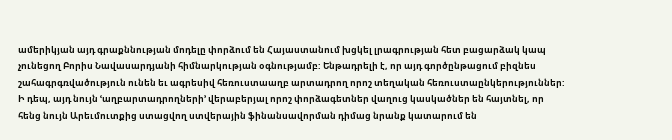ամերիկյան այդ գրաքննության մոդելը փորձում են Հայաստանում խցկել լրագրության հետ բացարձակ կապ չունեցող Բորիս Նավասարդյանի հիմնարկության օգնությամբ: Ենթադրելի է, որ այդ գործընթացում բիզնես շահագրգռվածություն ունեն եւ ագրեսիվ հեռուստաաղբ արտադրող որոշ տեղական հեռուստաընկերություններ: Ի դեպ, այդ նույն ՙաղբարտադրողների՚ վերաբերյալ որոշ փորձագետներ վաղուց կասկածներ են հայտնել, որ հենց նույն Արեւմուտքից ստացվող ստվերային ֆինանսավորման դիմաց նրանք կատարում են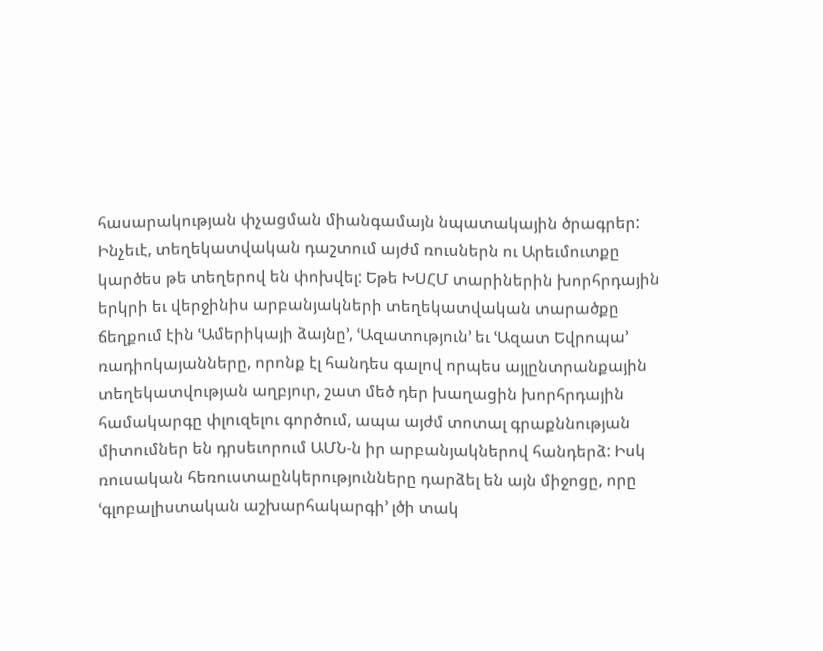հասարակության փչացման միանգամայն նպատակային ծրագրեր:
Ինչեւէ, տեղեկատվական դաշտում այժմ ռուսներն ու Արեւմուտքը կարծես թե տեղերով են փոխվել: Եթե ԽՍՀՄ տարիներին խորհրդային երկրի եւ վերջինիս արբանյակների տեղեկատվական տարածքը ճեղքում էին ՙԱմերիկայի ձայնը՚, ՙԱզատություն՚ եւ ՙԱզատ Եվրոպա՚ ռադիոկայանները, որոնք էլ հանդես գալով որպես այլընտրանքային տեղեկատվության աղբյուր, շատ մեծ դեր խաղացին խորհրդային համակարգը փլուզելու գործում, ապա այժմ տոտալ գրաքննության միտումներ են դրսեւորում ԱՄՆ-ն իր արբանյակներով հանդերձ: Իսկ ռուսական հեռուստաընկերությունները դարձել են այն միջոցը, որը ՙգլոբալիստական աշխարհակարգի՚ լծի տակ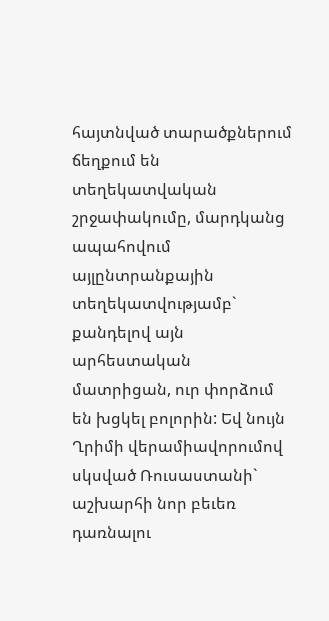հայտնված տարածքներում ճեղքում են տեղեկատվական շրջափակումը, մարդկանց ապահովում այլընտրանքային տեղեկատվությամբ` քանդելով այն արհեստական մատրիցան, ուր փորձում են խցկել բոլորին: Եվ նույն Ղրիմի վերամիավորումով սկսված Ռուսաստանի` աշխարհի նոր բեւեռ դառնալու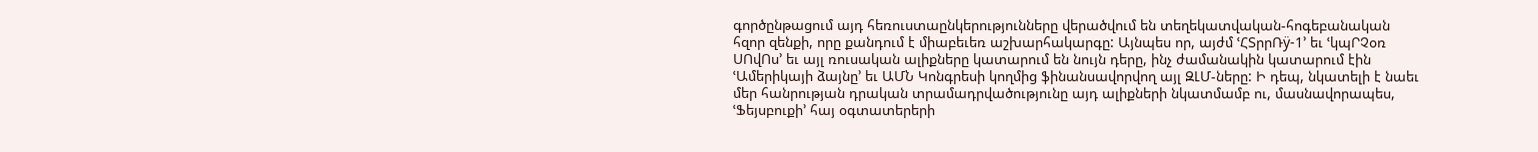գործընթացում այդ հեռուստաընկերությունները վերածվում են տեղեկատվական-հոգեբանական հզոր զենքի, որը քանդում է միաբեւեռ աշխարհակարգը: Այնպես որ, այժմ ՙՀՏրրՌÿ-1՚ եւ ՙկպՐՉօռ ՍՈվՈս՚ եւ այլ ռուսական ալիքները կատարում են նույն դերը, ինչ ժամանակին կատարում էին ՙԱմերիկայի ձայնը՚ եւ ԱՄՆ Կոնգրեսի կողմից ֆինանսավորվող այլ ԶԼՄ-ները: Ի դեպ, նկատելի է նաեւ մեր հանրության դրական տրամադրվածությունը այդ ալիքների նկատմամբ ու, մասնավորապես, ՙՖեյսբուքի՚ հայ օգտատերերի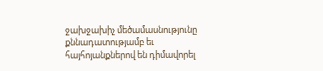ջախջախիչ մեծամասնությունը քննադատությամբ եւ հայհոյանքներով են դիմավորել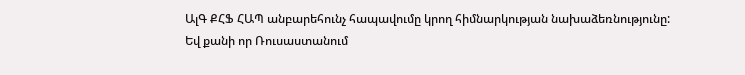ԱլԳ ՔՀՖ ՀԱՊ անբարեհունչ հապավումը կրող հիմնարկության նախաձեռնությունը:
Եվ քանի որ Ռուսաստանում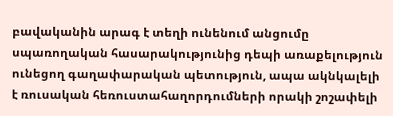բավականին արագ է տեղի ունենում անցումը սպառողական հասարակությունից դեպի առաքելություն ունեցող գաղափարական պետություն, ապա ակնկալելի է ռուսական հեռուստահաղորդումների որակի շոշափելի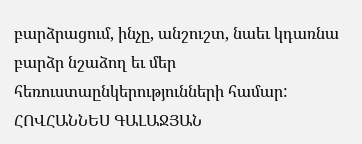բարձրացում, ինչը, անշուշտ, նաեւ կդառնա բարձր նշաձող եւ մեր հեռուստաընկերությունների համար:
ՀՈՎՀԱՆՆԵՍ ԳԱԼԱՋՅԱՆ